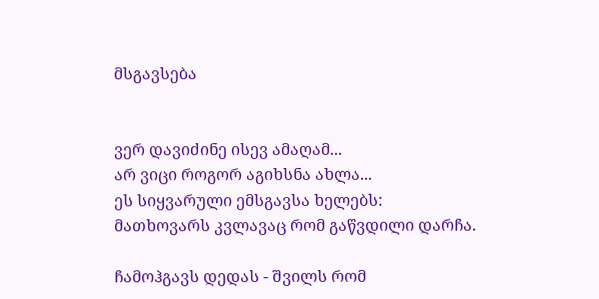მსგავსება


ვერ დავიძინე ისევ ამაღამ...
არ ვიცი როგორ აგიხსნა ახლა...
ეს სიყვარული ემსგავსა ხელებს:
მათხოვარს კვლავაც რომ გაწვდილი დარჩა.

ჩამოჰგავს დედას - შვილს რომ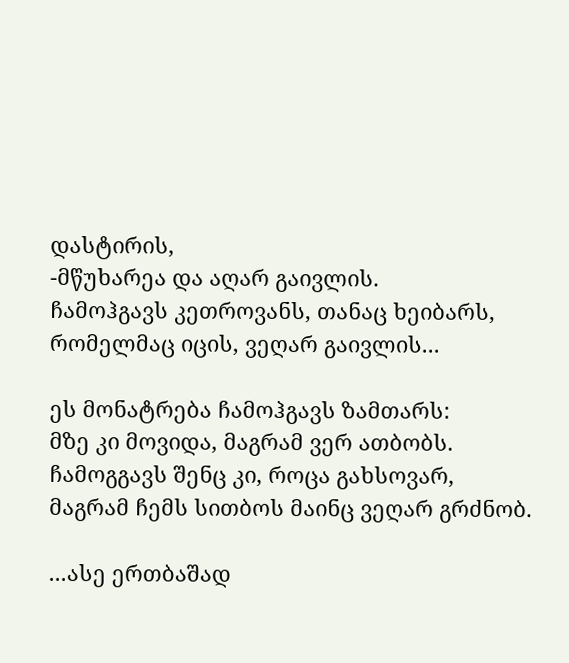დასტირის,
-მწუხარეა და აღარ გაივლის.
ჩამოჰგავს კეთროვანს, თანაც ხეიბარს,
რომელმაც იცის, ვეღარ გაივლის...

ეს მონატრება ჩამოჰგავს ზამთარს:
მზე კი მოვიდა, მაგრამ ვერ ათბობს.
ჩამოგგავს შენც კი, როცა გახსოვარ,
მაგრამ ჩემს სითბოს მაინც ვეღარ გრძნობ.

...ასე ერთბაშად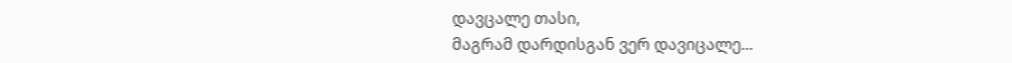დავცალე თასი,
მაგრამ დარდისგან ვერ დავიცალე...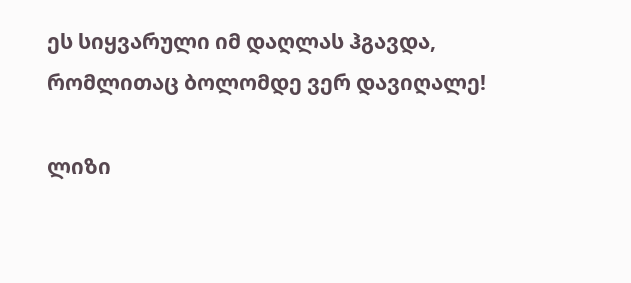ეს სიყვარული იმ დაღლას ჰგავდა,
რომლითაც ბოლომდე ვერ დავიღალე!

ლიზი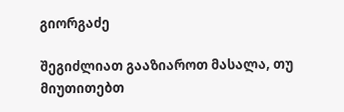გიორგაძე

შეგიძლიათ გააზიაროთ მასალა, თუ მიუთითებთ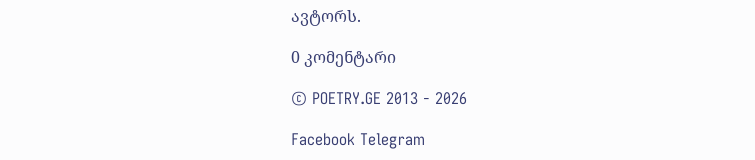ავტორს.

0 კომენტარი

© POETRY.GE 2013 - 2026

Facebook Telegram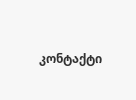კონტაქტი